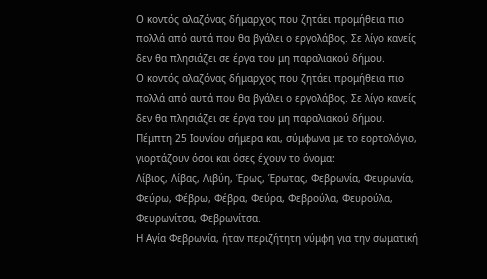Ο κοντός αλαζόνας δήμαρχος που ζητάει προμήθεια πιο πολλά από αυτά που θα βγάλει ο εργολάβος. Σε λίγο κανείς δεν θα πλησιάζει σε έργα του μη παραλιακού δήμου.
Ο κοντός αλαζόνας δήμαρχος που ζητάει προμήθεια πιο πολλά από αυτά που θα βγάλει ο εργολάβος. Σε λίγο κανείς δεν θα πλησιάζει σε έργα του μη παραλιακού δήμου.
Πέμπτη 25 Ιουνίου σήμερα και, σύμφωνα με το εορτολόγιο, γιορτάζουν όσοι και όσες έχουν το όνομα:
Λίβιος, Λίβας, Λιβύη, Έρως, Έρωτας, Φεβρωνία, Φευρωνία, Φεύρω, Φέβρω, Φέβρα, Φεύρα, Φεβρούλα, Φευρούλα, Φευρωνίτσα, Φεβρωνίτσα.
Η Αγία Φεβρωνία, ήταν περιζήτητη νύμφη για την σωματική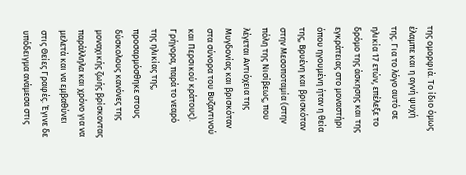της ομορφιά. Το ίδιο όμως έλαμπε και η αγνή ψυχή της. Για το λόγο αυτό σε ηλικία 17 ετών, επέλεξε το δρόμο της άσκησης και της εγκράτειας στο μοναστήρι όπου ηγουμένη ήταν η θεία της, Βρυένη και βρισκόταν στην Μεσοποταμία (στην πόλη της Νισίβεως, που λέγεται Αντιόχεια της Μυγδονίας και βρισκόταν στα σύνορα του Βυζαντινού και Περσικού κράτους).
Γρήγορα, παρά το νεαρό της ηλικίας της, προσαρμόσθηκε στους δύσκολους κανόνες της μοναχικής ζωής βρίσκοντας παράλληλα και χρόνο για να μελετά και να εμβαθύνει στις Θείες Γραφές. Έγινε δε υπόδειγμα ανάμεσα στις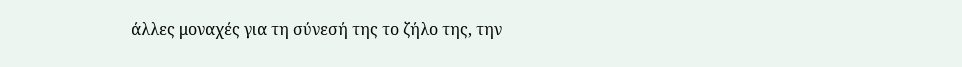άλλες μοναχές για τη σύνεσή της το ζήλο της, την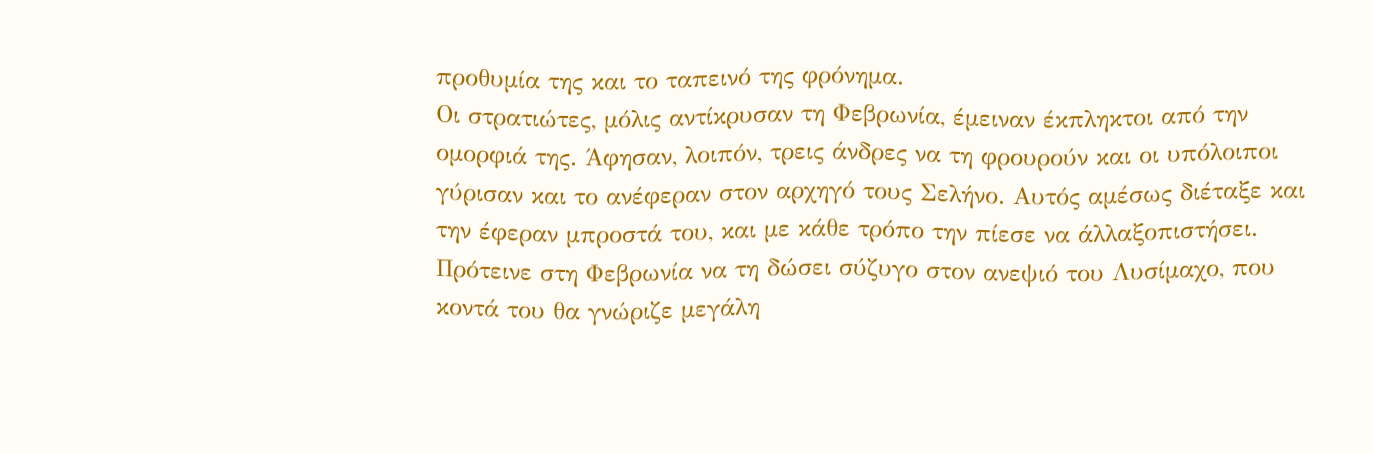προθυμία της και το ταπεινό της φρόνημα.
Οι στρατιώτες, μόλις αντίκρυσαν τη Φεβρωνία, έμειναν έκπληκτοι από την ομορφιά της. Άφησαν, λοιπόν, τρεις άνδρες να τη φρουρούν και οι υπόλοιποι γύρισαν και το ανέφεραν στον αρχηγό τους Σελήνο. Αυτός αμέσως διέταξε και την έφεραν μπροστά του, και με κάθε τρόπο την πίεσε να άλλαξοπιστήσει. Πρότεινε στη Φεβρωνία να τη δώσει σύζυγο στον ανεψιό του Λυσίμαχο, που κοντά του θα γνώριζε μεγάλη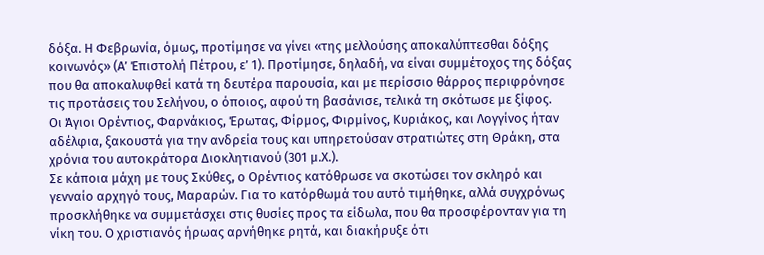δόξα. Η Φεβρωνία, όμως, προτίμησε να γίνει «της μελλούσης αποκαλύπτεσθαι δόξης κοινωνός» (Α’ Έπιστολή Πέτρου, ε’ 1). Προτίμησε, δηλαδή, να είναι συμμέτοχος της δόξας που θα αποκαλυφθεί κατά τη δευτέρα παρουσία, και με περίσσιο θάρρος περιφρόνησε τις προτάσεις του Σελήνου, ο όποιος, αφού τη βασάνισε, τελικά τη σκότωσε με ξίφος.
Οι Άγιοι Ορέντιος, Φαρνάκιος, Έρωτας, Φίρμος, Φιρμίνος, Κυριάκος, και Λογγίνος ήταν αδέλφια, ξακουστά για την ανδρεία τους και υπηρετούσαν στρατιώτες στη Θράκη, στα χρόνια του αυτοκράτορα Διοκλητιανού (301 μ.Χ.).
Σε κάποια μάχη με τους Σκύθες, ο Ορέντιος κατόθρωσε να σκοτώσει τον σκληρό και γενναίο αρχηγό τους, Μαραρών. Για το κατόρθωμά του αυτό τιμήθηκε, αλλά συγχρόνως προσκλήθηκε να συμμετάσχει στις θυσίες προς τα είδωλα, που θα προσφέρονταν για τη νίκη του. Ο χριστιανός ήρωας αρνήθηκε ρητά, και διακήρυξε ότι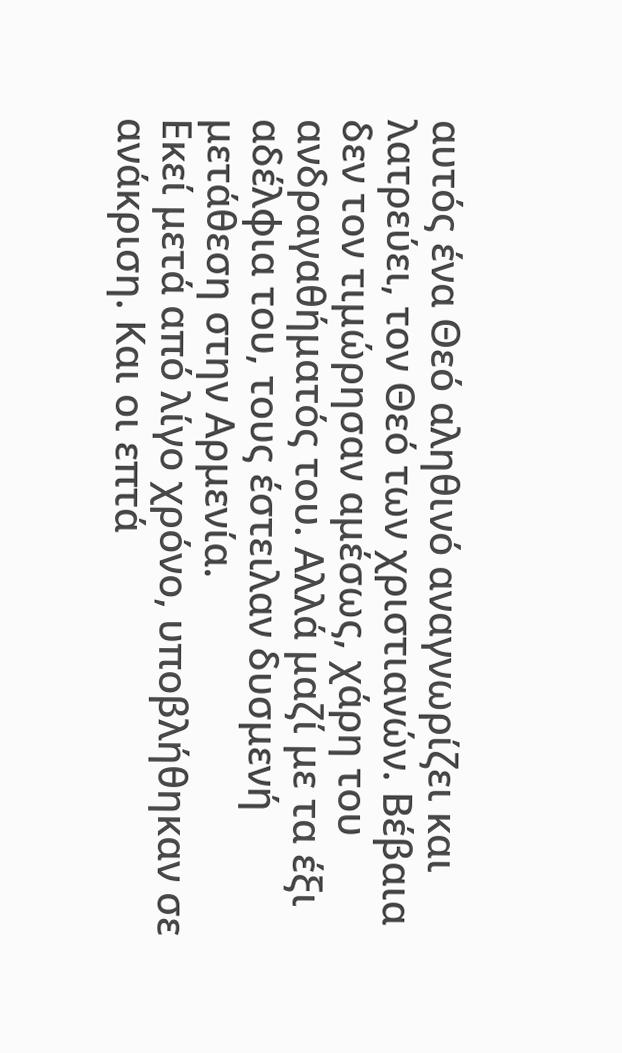αυτός ένα Θεό αληθινό αναγνωρίζει και λατρεύει, τον Θεό των χριστιανών. Βέβαια δεν τον τιμώρησαν αμέσως, χάρη του ανδραγαθήματός του. Αλλά μαζί με τα έξι αδέλφια του, τους έστειλαν δυσμενή μετάθεση στην Αρμενία.
Εκεί μετά από λίγο χρόνο, υποβλήθηκαν σε ανάκριση. Και οι επτά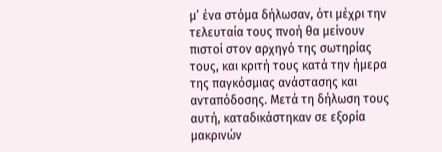μ’ ένα στόμα δήλωσαν, ότι μέχρι την τελευταία τους πνοή θα μείνουν πιστοί στον αρχηγό της σωτηρίας τους, και κριτή τους κατά την ήμερα της παγκόσμιας ανάστασης και ανταπόδοσης. Μετά τη δήλωση τους αυτή, καταδικάστηκαν σε εξορία μακρινών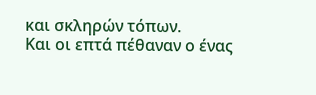και σκληρών τόπων.
Και οι επτά πέθαναν ο ένας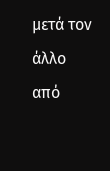μετά τον άλλο από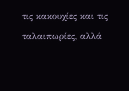τις κακουχίες και τις ταλαιπωρίες, αλλά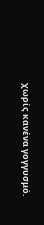χωρίς κανένα γογγυσμό.